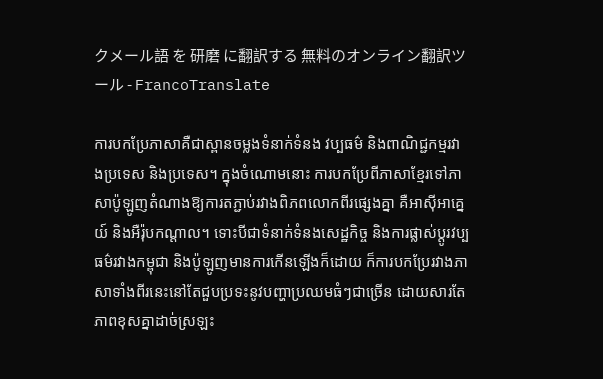クメール語 を 研磨 に翻訳する 無料のオンライン翻訳ツール - FrancoTranslate

ការបកប្រែភាសាគឺជាស្ពានចម្លងទំនាក់ទំនង វប្បធម៌ និងពាណិជ្ជកម្មរវាងប្រទេស និងប្រទេស។ ក្នុងចំណោមនោះ ការបកប្រែពីភាសាខ្មែរទៅភាសាប៉ូឡូញតំណាងឱ្យការតភ្ជាប់រវាងពិភពលោកពីរផ្សេងគ្នា គឺអាស៊ីអាគ្នេយ៍ និងអឺរ៉ុបកណ្តាល។ ទោះបីជាទំនាក់ទំនងសេដ្ឋកិច្ច និងការផ្លាស់ប្តូរវប្បធម៌រវាងកម្ពុជា និងប៉ូឡូញមានការកើនឡើងក៏ដោយ ក៏ការបកប្រែរវាងភាសាទាំងពីរនេះនៅតែជួបប្រទះនូវបញ្ហាប្រឈមធំៗជាច្រើន ដោយសារតែភាពខុសគ្នាដាច់ស្រឡះ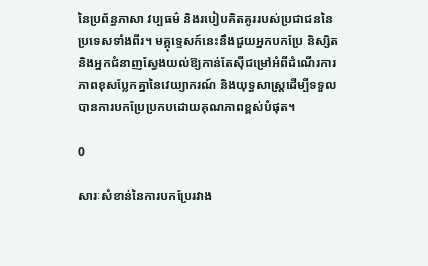នៃប្រព័ន្ធភាសា វប្បធម៌ និងរបៀបគិតគូររបស់ប្រជាជននៃប្រទេសទាំងពីរ។ មគ្គុទ្ទេសក៍នេះនឹងជួយអ្នកបកប្រែ និស្សិត និងអ្នកជំនាញស្វែងយល់ឱ្យកាន់តែស៊ីជម្រៅអំពីដំណើរការ ភាពខុសប្លែកគ្នានៃវេយ្យាករណ៍ និងយុទ្ធសាស្ត្រដើម្បីទទួលបានការបកប្រែប្រកបដោយគុណភាពខ្ពស់បំផុត។

0

សារៈសំខាន់នៃការបកប្រែរវាង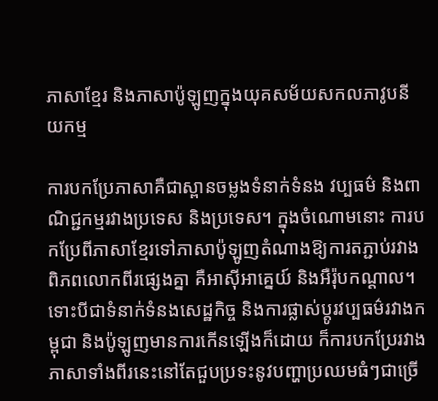ភាសាខ្មែរ និងភាសាប៉ូឡូញក្នុងយុគសម័យសកលភាវូបនីយកម្ម

ការបកប្រែភាសាគឺជាស្ពានចម្លងទំនាក់ទំនង វប្បធម៌ និងពាណិជ្ជកម្មរវាងប្រទេស និងប្រទេស។ ក្នុងចំណោមនោះ ការបកប្រែពីភាសាខ្មែរទៅភាសាប៉ូឡូញតំណាងឱ្យការតភ្ជាប់រវាងពិភពលោកពីរផ្សេងគ្នា គឺអាស៊ីអាគ្នេយ៍ និងអឺរ៉ុបកណ្តាល។ ទោះបីជាទំនាក់ទំនងសេដ្ឋកិច្ច និងការផ្លាស់ប្តូរវប្បធម៌រវាងកម្ពុជា និងប៉ូឡូញមានការកើនឡើងក៏ដោយ ក៏ការបកប្រែរវាងភាសាទាំងពីរនេះនៅតែជួបប្រទះនូវបញ្ហាប្រឈមធំៗជាច្រើ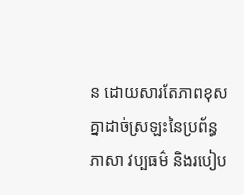ន ដោយសារតែភាពខុសគ្នាដាច់ស្រឡះនៃប្រព័ន្ធភាសា វប្បធម៌ និងរបៀប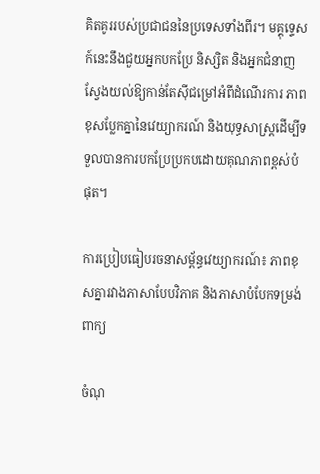គិតគូររបស់ប្រជាជននៃប្រទេសទាំងពីរ។ មគ្គុទ្ទេសក៍នេះនឹងជួយអ្នកបកប្រែ និស្សិត និងអ្នកជំនាញស្វែងយល់ឱ្យកាន់តែស៊ីជម្រៅអំពីដំណើរការ ភាពខុសប្លែកគ្នានៃវេយ្យាករណ៍ និងយុទ្ធសាស្ត្រដើម្បីទទួលបានការបកប្រែប្រកបដោយគុណភាពខ្ពស់បំផុត។

ការប្រៀបធៀបរចនាសម្ព័ន្ធវេយ្យាករណ៍៖ ភាពខុសគ្នារវាងភាសាបែបវិភាគ និងភាសាបំបែកទម្រង់ពាក្យ

ចំណុ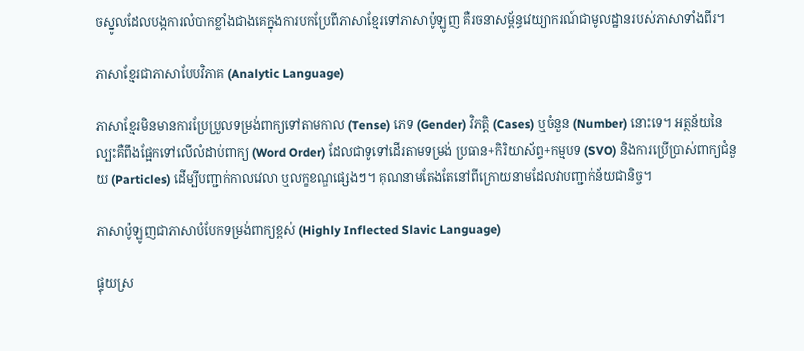ចស្នូលដែលបង្កការលំបាកខ្លាំងជាងគេក្នុងការបកប្រែពីភាសាខ្មែរទៅភាសាប៉ូឡូញ គឺរចនាសម្ព័ន្ធវេយ្យាករណ៍ជាមូលដ្ឋានរបស់ភាសាទាំងពីរ។

ភាសាខ្មែរជាភាសាបែបវិភាគ (Analytic Language)

ភាសាខ្មែរមិនមានការប្រែប្រួលទម្រង់ពាក្យទៅតាមកាល (Tense) ភេទ (Gender) វិភត្តិ (Cases) ឬចំនួន (Number) នោះទេ។ អត្ថន័យនៃល្បះគឺពឹងផ្អែកទៅលើលំដាប់ពាក្យ (Word Order) ដែលជាទូទៅដើរតាមទម្រង់ ប្រធាន+កិរិយាស័ព្ទ+កម្មបទ (SVO) និងការប្រើប្រាស់ពាក្យជំនួយ (Particles) ដើម្បីបញ្ជាក់កាលវេលា ឬលក្ខខណ្ឌផ្សេងៗ។ គុណនាមតែងតែនៅពីក្រោយនាមដែលវាបញ្ជាក់ន័យជានិច្ច។

ភាសាប៉ូឡូញជាភាសាបំបែកទម្រង់ពាក្យខ្ពស់ (Highly Inflected Slavic Language)

ផ្ទុយស្រ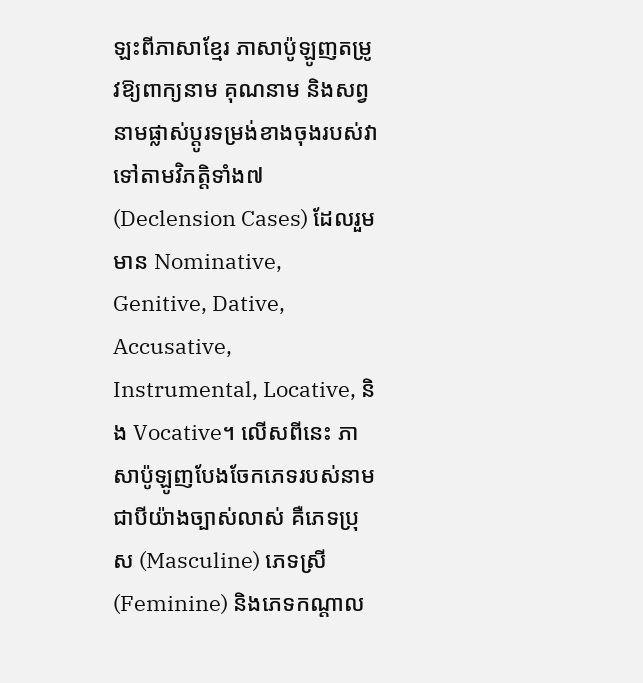ឡះពីភាសាខ្មែរ ភាសាប៉ូឡូញតម្រូវឱ្យពាក្យនាម គុណនាម និងសព្វនាមផ្លាស់ប្តូរទម្រង់ខាងចុងរបស់វាទៅតាមវិភត្តិទាំង៧ (Declension Cases) ដែលរួមមាន Nominative, Genitive, Dative, Accusative, Instrumental, Locative, និង Vocative។ លើសពីនេះ ភាសាប៉ូឡូញបែងចែកភេទរបស់នាមជាបីយ៉ាងច្បាស់លាស់ គឺភេទប្រុស (Masculine) ភេទស្រី (Feminine) និងភេទកណ្តាល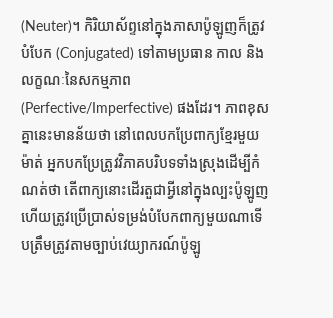(Neuter)។ កិរិយាស័ព្ទនៅក្នុងភាសាប៉ូឡូញក៏ត្រូវបំបែក (Conjugated) ទៅតាមប្រធាន កាល និងលក្ខណៈនៃសកម្មភាព (Perfective/Imperfective) ផងដែរ។ ភាពខុសគ្នានេះមានន័យថា នៅពេលបកប្រែពាក្យខ្មែរមួយម៉ាត់ អ្នកបកប្រែត្រូវវិភាគបរិបទទាំងស្រុងដើម្បីកំណត់ថា តើពាក្យនោះដើរតួជាអ្វីនៅក្នុងល្បះប៉ូឡូញ ហើយត្រូវប្រើប្រាស់ទម្រង់បំបែកពាក្យមួយណាទើបត្រឹមត្រូវតាមច្បាប់វេយ្យាករណ៍ប៉ូឡូ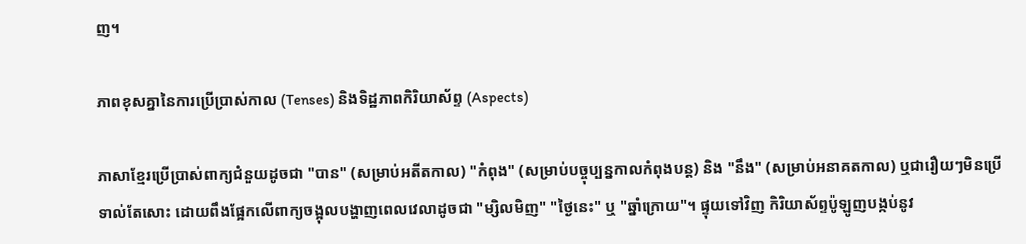ញ។

ភាពខុសគ្នានៃការប្រើប្រាស់កាល (Tenses) និងទិដ្ឋភាពកិរិយាស័ព្ទ (Aspects)

ភាសាខ្មែរប្រើប្រាស់ពាក្យជំនួយដូចជា "បាន" (សម្រាប់អតីតកាល) "កំពុង" (សម្រាប់បច្ចុប្បន្នកាលកំពុងបន្ត) និង "នឹង" (សម្រាប់អនាគតកាល) ឬជារឿយៗមិនប្រើទាល់តែសោះ ដោយពឹងផ្អែកលើពាក្យចង្អុលបង្ហាញពេលវេលាដូចជា "ម្សិលមិញ" "ថ្ងៃនេះ" ឬ "ឆ្នាំក្រោយ"។ ផ្ទុយទៅវិញ កិរិយាស័ព្ទប៉ូឡូញបង្កប់នូវ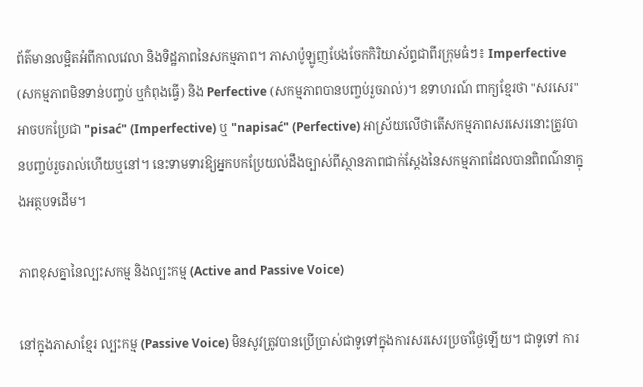ព័ត៌មានលម្អិតអំពីកាលវេលា និងទិដ្ឋភាពនៃសកម្មភាព។ ភាសាប៉ូឡូញបែងចែកកិរិយាស័ព្ទជាពីរក្រុមធំៗ៖ Imperfective (សកម្មភាពមិនទាន់បញ្ចប់ ឬកំពុងធ្វើ) និង Perfective (សកម្មភាពបានបញ្ចប់រួចរាល់)។ ឧទាហរណ៍ ពាក្យខ្មែរថា "សរសេរ" អាចបកប្រែជា "pisać" (Imperfective) ឬ "napisać" (Perfective) អាស្រ័យលើថាតើសកម្មភាពសរសេរនោះត្រូវបានបញ្ចប់រួចរាល់ហើយឬនៅ។ នេះទាមទារឱ្យអ្នកបកប្រែយល់ដឹងច្បាស់ពីស្ថានភាពជាក់ស្តែងនៃសកម្មភាពដែលបានពិពណ៌នាក្នុងអត្ថបទដើម។

ភាពខុសគ្នានៃល្បះសកម្ម និងល្បះកម្ម (Active and Passive Voice)

នៅក្នុងភាសាខ្មែរ ល្បះកម្ម (Passive Voice) មិនសូវត្រូវបានប្រើប្រាស់ជាទូទៅក្នុងការសរសេរប្រចាំថ្ងៃឡើយ។ ជាទូទៅ ការ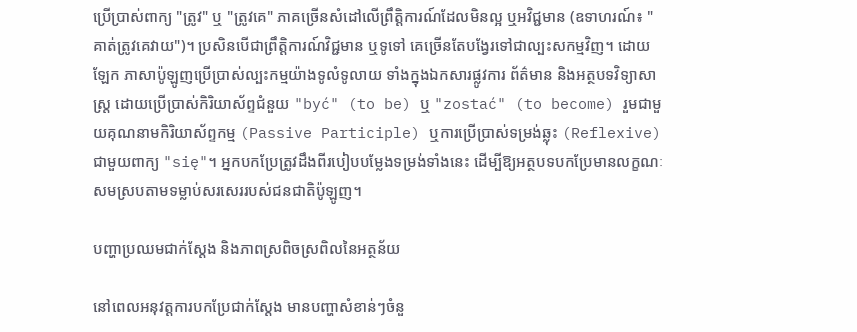ប្រើប្រាស់ពាក្យ "ត្រូវ" ឬ "ត្រូវគេ" ភាគច្រើនសំដៅលើព្រឹត្តិការណ៍ដែលមិនល្អ ឬអវិជ្ជមាន (ឧទាហរណ៍៖ "គាត់ត្រូវគេវាយ")។ ប្រសិនបើជាព្រឹត្តិការណ៍វិជ្ជមាន ឬទូទៅ គេច្រើនតែបង្វែរទៅជាល្បះសកម្មវិញ។ ដោយឡែក ភាសាប៉ូឡូញប្រើប្រាស់ល្បះកម្មយ៉ាងទូលំទូលាយ ទាំងក្នុងឯកសារផ្លូវការ ព័ត៌មាន និងអត្ថបទវិទ្យាសាស្ត្រ ដោយប្រើប្រាស់កិរិយាស័ព្ទជំនួយ "być" (to be) ឬ "zostać" (to become) រួមជាមួយគុណនាមកិរិយាស័ព្ទកម្ម (Passive Participle) ឬការប្រើប្រាស់ទម្រង់ឆ្លុះ (Reflexive) ជាមួយពាក្យ "się"។ អ្នកបកប្រែត្រូវដឹងពីរបៀបបម្លែងទម្រង់ទាំងនេះ ដើម្បីឱ្យអត្ថបទបកប្រែមានលក្ខណៈសមស្របតាមទម្លាប់សរសេររបស់ជនជាតិប៉ូឡូញ។

បញ្ហាប្រឈមជាក់ស្តែង និងភាពស្រពិចស្រពិលនៃអត្ថន័យ

នៅពេលអនុវត្តការបកប្រែជាក់ស្តែង មានបញ្ហាសំខាន់ៗចំនួ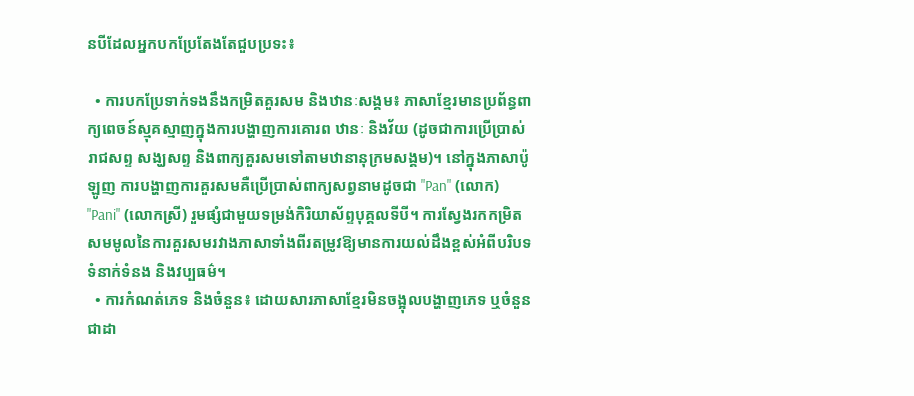នបីដែលអ្នកបកប្រែតែងតែជួបប្រទះ៖

  • ការបកប្រែទាក់ទងនឹងកម្រិតគួរសម និងឋានៈសង្គម៖ ភាសាខ្មែរមានប្រព័ន្ធពាក្យពេចន៍ស្មុគស្មាញក្នុងការបង្ហាញការគោរព ឋានៈ និងវ័យ (ដូចជាការប្រើប្រាស់រាជសព្ទ សង្ឃសព្ទ និងពាក្យគួរសមទៅតាមឋានានុក្រមសង្គម)។ នៅក្នុងភាសាប៉ូឡូញ ការបង្ហាញការគួរសមគឺប្រើប្រាស់ពាក្យសព្វនាមដូចជា "Pan" (លោក) "Pani" (លោកស្រី) រួមផ្សំជាមួយទម្រង់កិរិយាស័ព្ទបុគ្គលទីបី។ ការស្វែងរកកម្រិតសមមូលនៃការគួរសមរវាងភាសាទាំងពីរតម្រូវឱ្យមានការយល់ដឹងខ្ពស់អំពីបរិបទទំនាក់ទំនង និងវប្បធម៌។
  • ការកំណត់ភេទ និងចំនួន៖ ដោយសារភាសាខ្មែរមិនចង្អុលបង្ហាញភេទ ឬចំនួនជាដា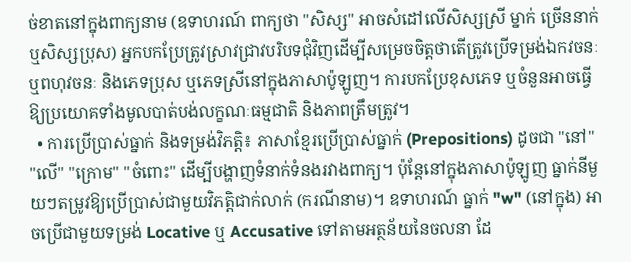ច់ខាតនៅក្នុងពាក្យនាម (ឧទាហរណ៍ ពាក្យថា "សិស្ស" អាចសំដៅលើសិស្សស្រី ម្នាក់ ច្រើននាក់ ឬសិស្សប្រុស) អ្នកបកប្រែត្រូវស្រាវជ្រាវបរិបទជុំវិញដើម្បីសម្រេចចិត្តថាតើត្រូវប្រើទម្រង់ឯកវចនៈ ឬពហុវចនៈ និងភេទប្រុស ឬភេទស្រីនៅក្នុងភាសាប៉ូឡូញ។ ការបកប្រែខុសភេទ ឬចំនួនអាចធ្វើឱ្យប្រយោគទាំងមូលបាត់បង់លក្ខណៈធម្មជាតិ និងភាពត្រឹមត្រូវ។
  • ការប្រើប្រាស់ធ្នាក់ និងទម្រង់វិភត្តិ៖ ភាសាខ្មែរប្រើប្រាស់ធ្នាក់ (Prepositions) ដូចជា "នៅ" "លើ" "ក្រោម" "ចំពោះ" ដើម្បីបង្ហាញទំនាក់ទំនងរវាងពាក្យ។ ប៉ុន្តែនៅក្នុងភាសាប៉ូឡូញ ធ្នាក់នីមួយៗតម្រូវឱ្យប្រើប្រាស់ជាមួយវិភត្តិជាក់លាក់ (ករណីនាម)។ ឧទាហរណ៍ ធ្នាក់ "w" (នៅក្នុង) អាចប្រើជាមួយទម្រង់ Locative ឬ Accusative ទៅតាមអត្ថន័យនៃចលនា ដែ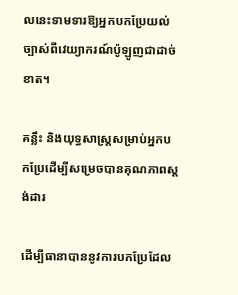លនេះទាមទារឱ្យអ្នកបកប្រែយល់ច្បាស់ពីវេយ្យាករណ៍ប៉ូឡូញជាដាច់ខាត។

គន្លឹះ និងយុទ្ធសាស្ត្រសម្រាប់អ្នកបកប្រែដើម្បីសម្រេចបានគុណភាពស្តង់ដារ

ដើម្បីធានាបាននូវការបកប្រែដែល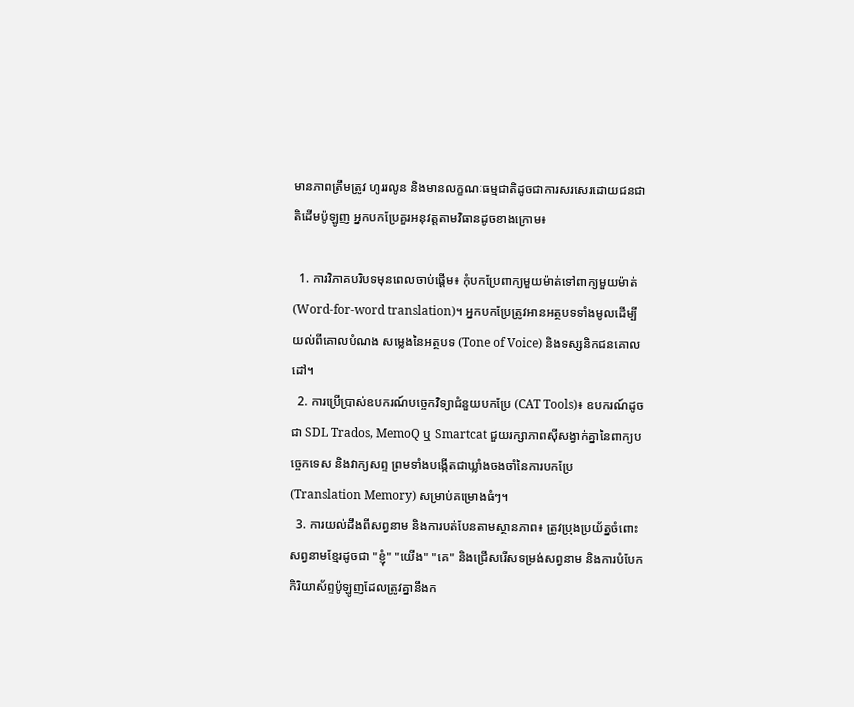មានភាពត្រឹមត្រូវ ហូររលូន និងមានលក្ខណៈធម្មជាតិដូចជាការសរសេរដោយជនជាតិដើមប៉ូឡូញ អ្នកបកប្រែគួរអនុវត្តតាមវិធានដូចខាងក្រោម៖

  1. ការវិភាគបរិបទមុនពេលចាប់ផ្តើម៖ កុំបកប្រែពាក្យមួយម៉ាត់ទៅពាក្យមួយម៉ាត់ (Word-for-word translation)។ អ្នកបកប្រែត្រូវអានអត្ថបទទាំងមូលដើម្បីយល់ពីគោលបំណង សម្លេងនៃអត្ថបទ (Tone of Voice) និងទស្សនិកជនគោលដៅ។
  2. ការប្រើប្រាស់ឧបករណ៍បច្ចេកវិទ្យាជំនួយបកប្រែ (CAT Tools)៖ ឧបករណ៍ដូចជា SDL Trados, MemoQ ឬ Smartcat ជួយរក្សាភាពស៊ីសង្វាក់គ្នានៃពាក្យបច្ចេកទេស និងវាក្យសព្ទ ព្រមទាំងបង្កើតជាឃ្លាំងចងចាំនៃការបកប្រែ (Translation Memory) សម្រាប់គម្រោងធំៗ។
  3. ការយល់ដឹងពីសព្វនាម និងការបត់បែនតាមស្ថានភាព៖ ត្រូវប្រុងប្រយ័ត្នចំពោះសព្វនាមខ្មែរដូចជា "ខ្ញុំ" "យើង" "គេ" និងជ្រើសរើសទម្រង់សព្វនាម និងការបំបែកកិរិយាស័ព្ទប៉ូឡូញដែលត្រូវគ្នានឹងក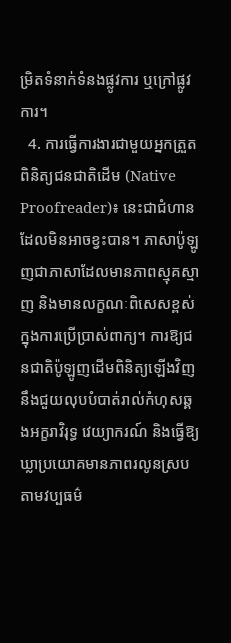ម្រិតទំនាក់ទំនងផ្លូវការ ឬក្រៅផ្លូវការ។
  4. ការធ្វើការងារជាមួយអ្នកត្រួតពិនិត្យជនជាតិដើម (Native Proofreader)៖ នេះជាជំហានដែលមិនអាចខ្វះបាន។ ភាសាប៉ូឡូញជាភាសាដែលមានភាពស្មុគស្មាញ និងមានលក្ខណៈពិសេសខ្ពស់ក្នុងការប្រើប្រាស់ពាក្យ។ ការឱ្យជនជាតិប៉ូឡូញដើមពិនិត្យឡើងវិញនឹងជួយលុបបំបាត់រាល់កំហុសឆ្គងអក្ខរាវិរុទ្ធ វេយ្យាករណ៍ និងធ្វើឱ្យឃ្លាប្រយោគមានភាពរលូនស្របតាមវប្បធម៌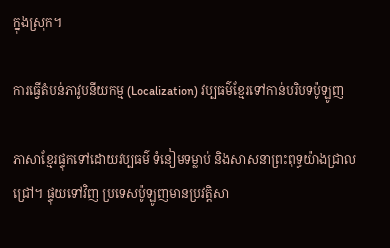ក្នុងស្រុក។

ការធ្វើតំបន់ភាវូបនីយកម្ម (Localization) វប្បធម៌ខ្មែរទៅកាន់បរិបទប៉ូឡូញ

ភាសាខ្មែរផ្ទុកទៅដោយវប្បធម៌ ទំនៀមទម្លាប់ និងសាសនាព្រះពុទ្ធយ៉ាងជ្រាលជ្រៅ។ ផ្ទុយទៅវិញ ប្រទេសប៉ូឡូញមានប្រវត្តិសា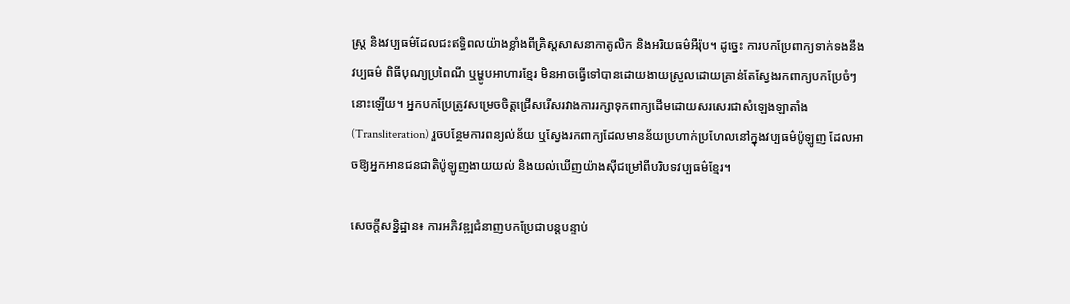ស្ត្រ និងវប្បធម៌ដែលជះឥទ្ធិពលយ៉ាងខ្លាំងពីគ្រិស្តសាសនាកាតូលិក និងអរិយធម៌អឺរ៉ុប។ ដូច្នេះ ការបកប្រែពាក្យទាក់ទងនឹងវប្បធម៌ ពិធីបុណ្យប្រពៃណី ឬម្ហូបអាហារខ្មែរ មិនអាចធ្វើទៅបានដោយងាយស្រួលដោយគ្រាន់តែស្វែងរកពាក្យបកប្រែចំៗនោះឡើយ។ អ្នកបកប្រែត្រូវសម្រេចចិត្តជ្រើសរើសរវាងការរក្សាទុកពាក្យដើមដោយសរសេរជាសំឡេងឡាតាំង (Transliteration) រួចបន្ថែមការពន្យល់ន័យ ឬស្វែងរកពាក្យដែលមានន័យប្រហាក់ប្រហែលនៅក្នុងវប្បធម៌ប៉ូឡូញ ដែលអាចឱ្យអ្នកអានជនជាតិប៉ូឡូញងាយយល់ និងយល់ឃើញយ៉ាងស៊ីជម្រៅពីបរិបទវប្បធម៌ខ្មែរ។

សេចក្តីសន្និដ្ឋាន៖ ការអភិវឌ្ឍជំនាញបកប្រែជាបន្តបន្ទាប់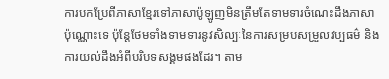ការបកប្រែពីភាសាខ្មែរទៅភាសាប៉ូឡូញមិនត្រឹមតែទាមទារចំណេះដឹងភាសាប៉ុណ្ណោះទេ ប៉ុន្តែថែមទាំងទាមទារនូវសិល្បៈនៃការសម្របសម្រួលវប្បធម៌ និងការយល់ដឹងអំពីបរិបទសង្គមផងដែរ។ តាម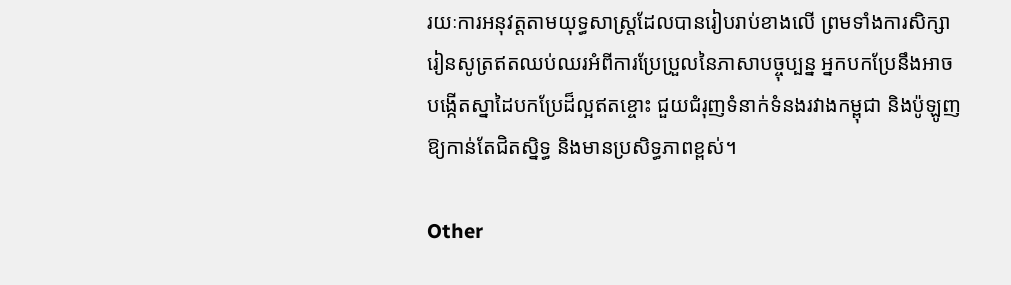រយៈការអនុវត្តតាមយុទ្ធសាស្ត្រដែលបានរៀបរាប់ខាងលើ ព្រមទាំងការសិក្សារៀនសូត្រឥតឈប់ឈរអំពីការប្រែប្រួលនៃភាសាបច្ចុប្បន្ន អ្នកបកប្រែនឹងអាចបង្កើតស្នាដៃបកប្រែដ៏ល្អឥតខ្ចោះ ជួយជំរុញទំនាក់ទំនងរវាងកម្ពុជា និងប៉ូឡូញឱ្យកាន់តែជិតស្និទ្ធ និងមានប្រសិទ្ធភាពខ្ពស់។

Other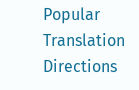Popular Translation Directions